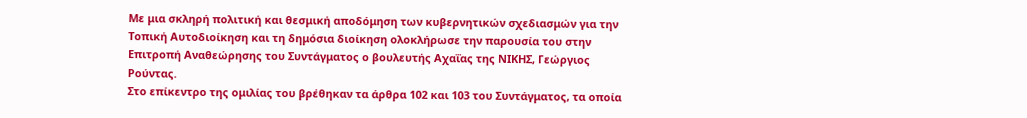Με μια σκληρή πολιτική και θεσμική αποδόμηση των κυβερνητικών σχεδιασμών για την Τοπική Αυτοδιοίκηση και τη δημόσια διοίκηση ολοκλήρωσε την παρουσία του στην Επιτροπή Αναθεώρησης του Συντάγματος ο βουλευτής Αχαΐας της ΝΙΚΗΣ, Γεώργιος Ρούντας.
Στο επίκεντρο της ομιλίας του βρέθηκαν τα άρθρα 102 και 103 του Συντάγματος, τα οποία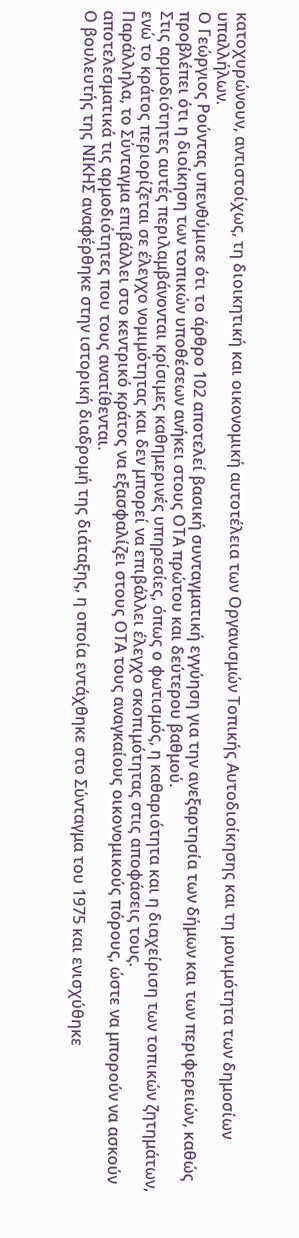κατοχυρώνουν, αντιστοίχως, τη διοικητική και οικονομική αυτοτέλεια των Οργανισμών Τοπικής Αυτοδιοίκησης και τη μονιμότητα των δημοσίων υπαλλήλων.
Ο Γεώργιος Ρούντας υπενθύμισε ότι το άρθρο 102 αποτελεί βασική συνταγματική εγγύηση για την ανεξαρτησία των δήμων και των περιφερειών, καθώς προβλέπει ότι η διοίκηση των τοπικών υποθέσεων ανήκει στους ΟΤΑ πρώτου και δεύτερου βαθμού.
Στις αρμοδιότητες αυτές περιλαμβάνονται κρίσιμες καθημερινές υπηρεσίες, όπως ο φωτισμός, η καθαριότητα και η διαχείριση των τοπικών ζητημάτων, ενώ το κράτος περιορίζεται σε έλεγχο νομιμότητας και δεν μπορεί να επιβάλλει έλεγχο σκοπιμότητας στις αποφάσεις τους.
Παράλληλα, το Σύνταγμα επιβάλλει στο κεντρικό κράτος να εξασφαλίζει στους ΟΤΑ τους αναγκαίους οικονομικούς πόρους, ώστε να μπορούν να ασκούν αποτελεσματικά τις αρμοδιότητες που τους ανατίθενται.
Ο βουλευτής της ΝΙΚΗΣ αναφέρθηκε στην ιστορική διαδρομή της διάταξης, η οποία εντάχθηκε στο Σύνταγμα του 1975 και ενισχύθηκε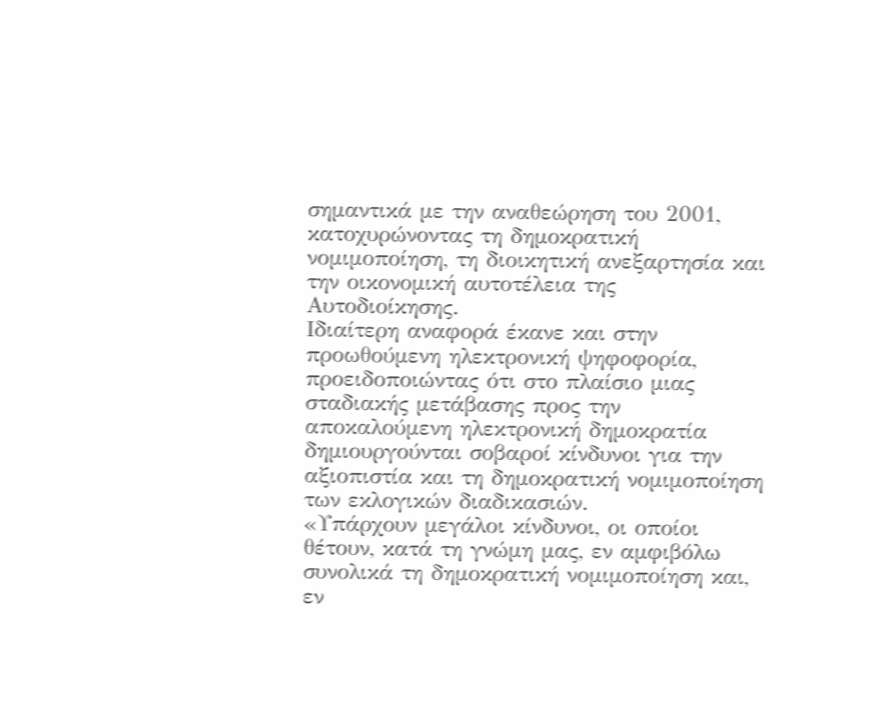σημαντικά με την αναθεώρηση του 2001, κατοχυρώνοντας τη δημοκρατική νομιμοποίηση, τη διοικητική ανεξαρτησία και την οικονομική αυτοτέλεια της Αυτοδιοίκησης.
Ιδιαίτερη αναφορά έκανε και στην προωθούμενη ηλεκτρονική ψηφοφορία, προειδοποιώντας ότι στο πλαίσιο μιας σταδιακής μετάβασης προς την αποκαλούμενη ηλεκτρονική δημοκρατία δημιουργούνται σοβαροί κίνδυνοι για την αξιοπιστία και τη δημοκρατική νομιμοποίηση των εκλογικών διαδικασιών.
«Υπάρχουν μεγάλοι κίνδυνοι, οι οποίοι θέτουν, κατά τη γνώμη μας, εν αμφιβόλω συνολικά τη δημοκρατική νομιμοποίηση και, εν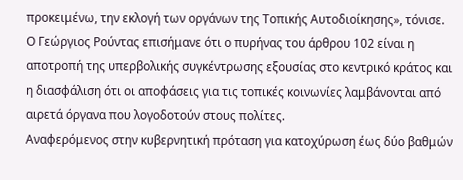προκειμένω, την εκλογή των οργάνων της Τοπικής Αυτοδιοίκησης», τόνισε.
Ο Γεώργιος Ρούντας επισήμανε ότι ο πυρήνας του άρθρου 102 είναι η αποτροπή της υπερβολικής συγκέντρωσης εξουσίας στο κεντρικό κράτος και η διασφάλιση ότι οι αποφάσεις για τις τοπικές κοινωνίες λαμβάνονται από αιρετά όργανα που λογοδοτούν στους πολίτες.
Αναφερόμενος στην κυβερνητική πρόταση για κατοχύρωση έως δύο βαθμών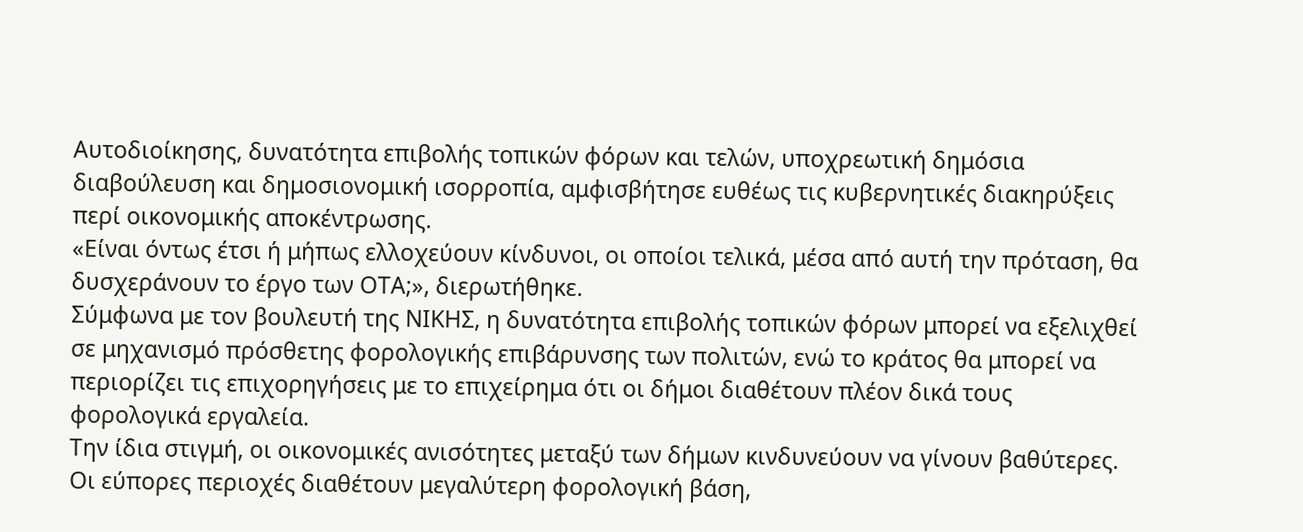Αυτοδιοίκησης, δυνατότητα επιβολής τοπικών φόρων και τελών, υποχρεωτική δημόσια διαβούλευση και δημοσιονομική ισορροπία, αμφισβήτησε ευθέως τις κυβερνητικές διακηρύξεις περί οικονομικής αποκέντρωσης.
«Είναι όντως έτσι ή μήπως ελλοχεύουν κίνδυνοι, οι οποίοι τελικά, μέσα από αυτή την πρόταση, θα δυσχεράνουν το έργο των ΟΤΑ;», διερωτήθηκε.
Σύμφωνα με τον βουλευτή της ΝΙΚΗΣ, η δυνατότητα επιβολής τοπικών φόρων μπορεί να εξελιχθεί σε μηχανισμό πρόσθετης φορολογικής επιβάρυνσης των πολιτών, ενώ το κράτος θα μπορεί να περιορίζει τις επιχορηγήσεις με το επιχείρημα ότι οι δήμοι διαθέτουν πλέον δικά τους φορολογικά εργαλεία.
Την ίδια στιγμή, οι οικονομικές ανισότητες μεταξύ των δήμων κινδυνεύουν να γίνουν βαθύτερες. Οι εύπορες περιοχές διαθέτουν μεγαλύτερη φορολογική βάση,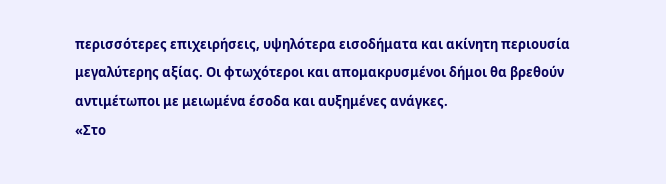περισσότερες επιχειρήσεις, υψηλότερα εισοδήματα και ακίνητη περιουσία μεγαλύτερης αξίας. Οι φτωχότεροι και απομακρυσμένοι δήμοι θα βρεθούν αντιμέτωποι με μειωμένα έσοδα και αυξημένες ανάγκες.
«Στο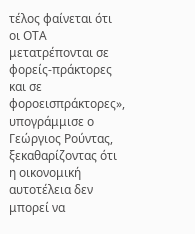τέλος φαίνεται ότι οι ΟΤΑ μετατρέπονται σε φορείς-πράκτορες και σε φοροεισπράκτορες», υπογράμμισε ο Γεώργιος Ρούντας, ξεκαθαρίζοντας ότι η οικονομική αυτοτέλεια δεν μπορεί να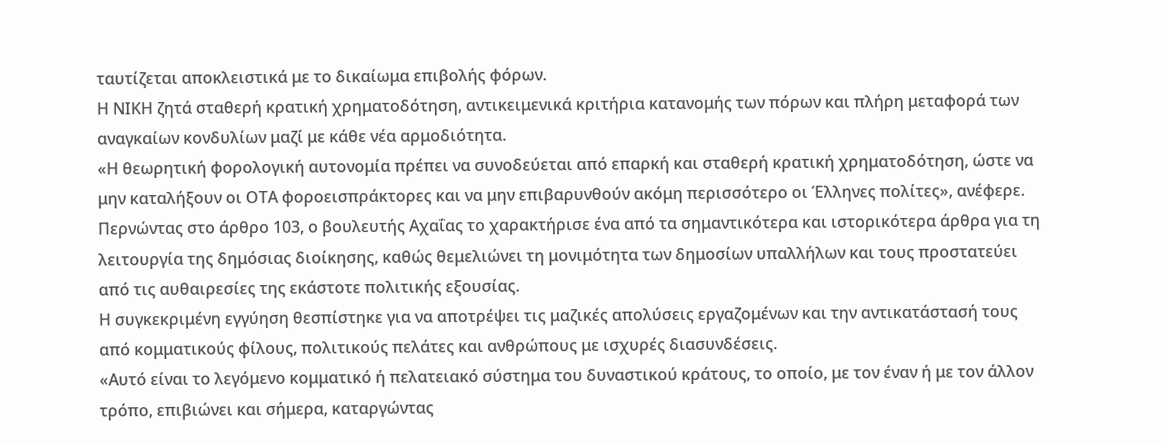ταυτίζεται αποκλειστικά με το δικαίωμα επιβολής φόρων.
Η ΝΙΚΗ ζητά σταθερή κρατική χρηματοδότηση, αντικειμενικά κριτήρια κατανομής των πόρων και πλήρη μεταφορά των αναγκαίων κονδυλίων μαζί με κάθε νέα αρμοδιότητα.
«Η θεωρητική φορολογική αυτονομία πρέπει να συνοδεύεται από επαρκή και σταθερή κρατική χρηματοδότηση, ώστε να μην καταλήξουν οι ΟΤΑ φοροεισπράκτορες και να μην επιβαρυνθούν ακόμη περισσότερο οι Έλληνες πολίτες», ανέφερε.
Περνώντας στο άρθρο 103, ο βουλευτής Αχαΐας το χαρακτήρισε ένα από τα σημαντικότερα και ιστορικότερα άρθρα για τη λειτουργία της δημόσιας διοίκησης, καθώς θεμελιώνει τη μονιμότητα των δημοσίων υπαλλήλων και τους προστατεύει από τις αυθαιρεσίες της εκάστοτε πολιτικής εξουσίας.
Η συγκεκριμένη εγγύηση θεσπίστηκε για να αποτρέψει τις μαζικές απολύσεις εργαζομένων και την αντικατάστασή τους από κομματικούς φίλους, πολιτικούς πελάτες και ανθρώπους με ισχυρές διασυνδέσεις.
«Αυτό είναι το λεγόμενο κομματικό ή πελατειακό σύστημα του δυναστικού κράτους, το οποίο, με τον έναν ή με τον άλλον τρόπο, επιβιώνει και σήμερα, καταργώντας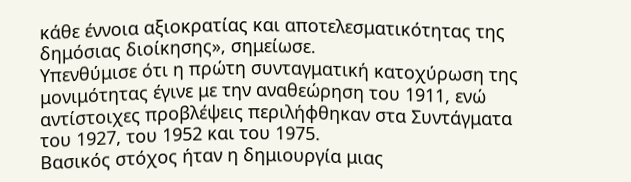κάθε έννοια αξιοκρατίας και αποτελεσματικότητας της δημόσιας διοίκησης», σημείωσε.
Υπενθύμισε ότι η πρώτη συνταγματική κατοχύρωση της μονιμότητας έγινε με την αναθεώρηση του 1911, ενώ αντίστοιχες προβλέψεις περιλήφθηκαν στα Συντάγματα του 1927, του 1952 και του 1975.
Βασικός στόχος ήταν η δημιουργία μιας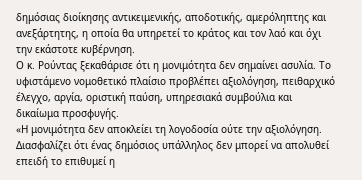δημόσιας διοίκησης αντικειμενικής, αποδοτικής, αμερόληπτης και ανεξάρτητης, η οποία θα υπηρετεί το κράτος και τον λαό και όχι την εκάστοτε κυβέρνηση.
Ο κ. Ρούντας ξεκαθάρισε ότι η μονιμότητα δεν σημαίνει ασυλία. Το υφιστάμενο νομοθετικό πλαίσιο προβλέπει αξιολόγηση, πειθαρχικό έλεγχο, αργία, οριστική παύση, υπηρεσιακά συμβούλια και δικαίωμα προσφυγής.
«Η μονιμότητα δεν αποκλείει τη λογοδοσία ούτε την αξιολόγηση. Διασφαλίζει ότι ένας δημόσιος υπάλληλος δεν μπορεί να απολυθεί επειδή το επιθυμεί η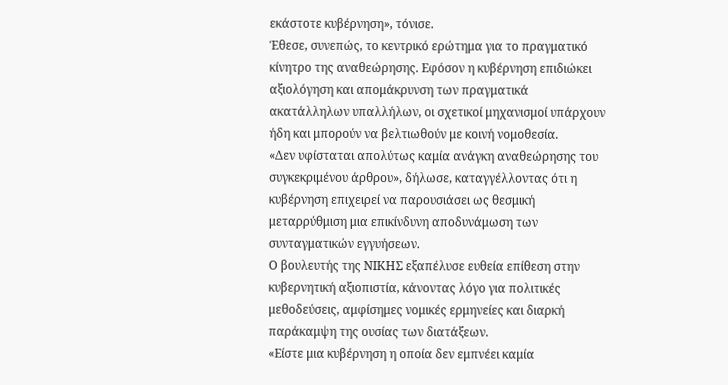εκάστοτε κυβέρνηση», τόνισε.
Έθεσε, συνεπώς, το κεντρικό ερώτημα για το πραγματικό κίνητρο της αναθεώρησης. Εφόσον η κυβέρνηση επιδιώκει αξιολόγηση και απομάκρυνση των πραγματικά ακατάλληλων υπαλλήλων, οι σχετικοί μηχανισμοί υπάρχουν ήδη και μπορούν να βελτιωθούν με κοινή νομοθεσία.
«Δεν υφίσταται απολύτως καμία ανάγκη αναθεώρησης του συγκεκριμένου άρθρου», δήλωσε, καταγγέλλοντας ότι η κυβέρνηση επιχειρεί να παρουσιάσει ως θεσμική μεταρρύθμιση μια επικίνδυνη αποδυνάμωση των συνταγματικών εγγυήσεων.
Ο βουλευτής της ΝΙΚΗΣ εξαπέλυσε ευθεία επίθεση στην κυβερνητική αξιοπιστία, κάνοντας λόγο για πολιτικές μεθοδεύσεις, αμφίσημες νομικές ερμηνείες και διαρκή παράκαμψη της ουσίας των διατάξεων.
«Είστε μια κυβέρνηση η οποία δεν εμπνέει καμία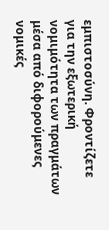εμπιστοσύνη. Φροντίζετε για την εξωτερική νομιμότητα των πραγμάτων μέσα από διφορούμενες νομικές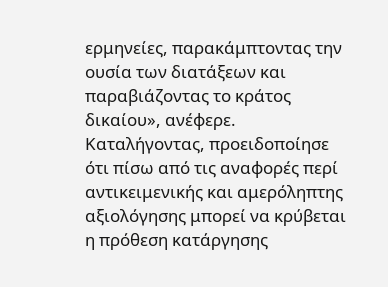ερμηνείες, παρακάμπτοντας την ουσία των διατάξεων και παραβιάζοντας το κράτος δικαίου», ανέφερε.
Καταλήγοντας, προειδοποίησε ότι πίσω από τις αναφορές περί αντικειμενικής και αμερόληπτης αξιολόγησης μπορεί να κρύβεται η πρόθεση κατάργησης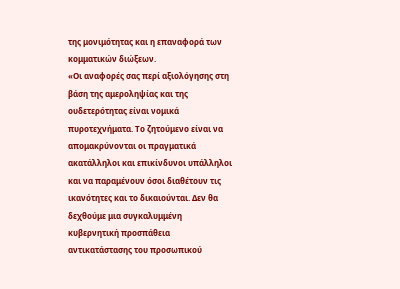της μονιμότητας και η επαναφορά των κομματικών διώξεων.
«Οι αναφορές σας περί αξιολόγησης στη βάση της αμεροληψίας και της ουδετερότητας είναι νομικά πυροτεχνήματα. Το ζητούμενο είναι να απομακρύνονται οι πραγματικά ακατάλληλοι και επικίνδυνοι υπάλληλοι και να παραμένουν όσοι διαθέτουν τις ικανότητες και το δικαιούνται. Δεν θα δεχθούμε μια συγκαλυμμένη κυβερνητική προσπάθεια αντικατάστασης του προσωπικού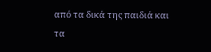από τα δικά της παιδιά και τα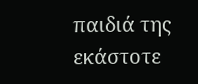παιδιά της εκάστοτε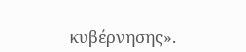κυβέρνησης».